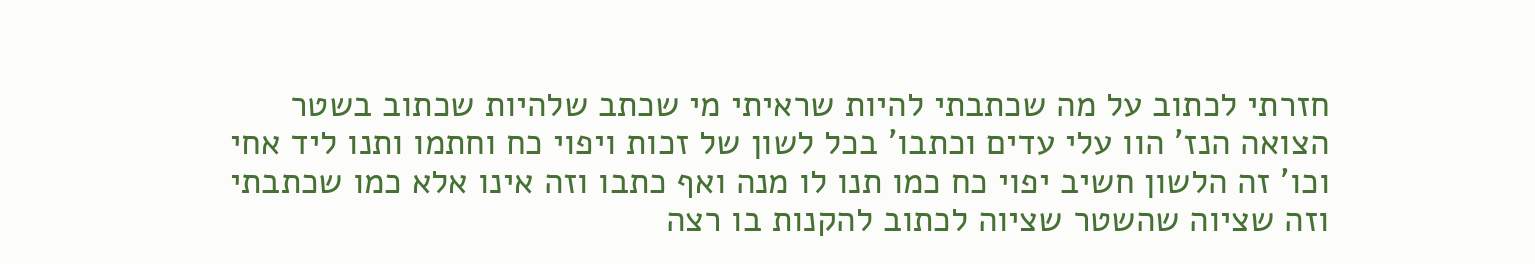חזרתי לכתוב על מה שכתבתי להיות שראיתי מי שכתב שלהיות שכתוב בשטר הצואה הנז' הוו עלי עדים וכתבו' בכל לשון של זכות ויפוי כח וחתמו ותנו ליד אחי וכו' זה הלשון חשיב יפוי כח כמו תנו לו מנה ואף כתבו וזה אינו אלא כמו שכתבתי וזה שציוה שהשטר שציוה לכתוב להקנות בו רצה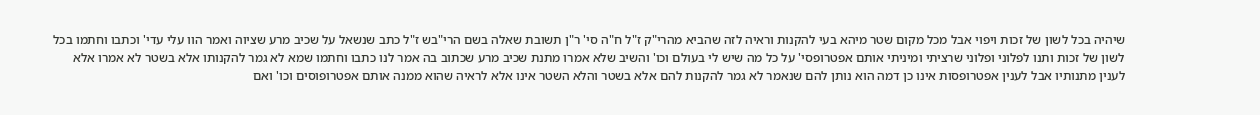שיהיה בכל לשון של זכות ויפוי אבל מכל מקום שטר מיהא בעי להקנות וראיה לזה שהביא מהרי"ק ז"ל ח"ה סי' ר"ן תשובת שאלה בשם הרי"בש ז"ל כתב שנשאל על שכיב מרע שציוה ואמר הוו עלי עדי' וכתבו וחתמו בכל לשון של זכות ותנו לפלוני ופלוני שרציתי ומיניתי אותם אפטרופסי' על כל מה שיש לי בעולם וכו' והשיב שלא אמרו מתנת שכיב מרע שכתוב בה אמר לנו כתבו וחתמו שמא לא גמר להקנותו אלא בשטר לא אמרו אלא לענין מתנותיו אבל לענין אפטרופסות אינו כן דמה הוא נותן להם שנאמר לא גמר להקנות להם אלא בשטר והלא השטר אינו אלא לראיה שהוא ממנה אותם אפטרופוסים וכו' ואם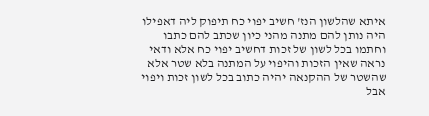איתא שהלשון הנז' חשיב יפוי כח תיפוק ליה דאפילו היה נותן להם מתנה מהני כיון שכתב להם כתבו וחתמו בכל לשון של זכות דחשיב יפוי כח אלא ודאי נראה שאין הזכות והיפוי על המתנה בלא שטר אלא שהשטר של ההקנאה יהיה כתוב בכל לשון זכות ויפוי אבל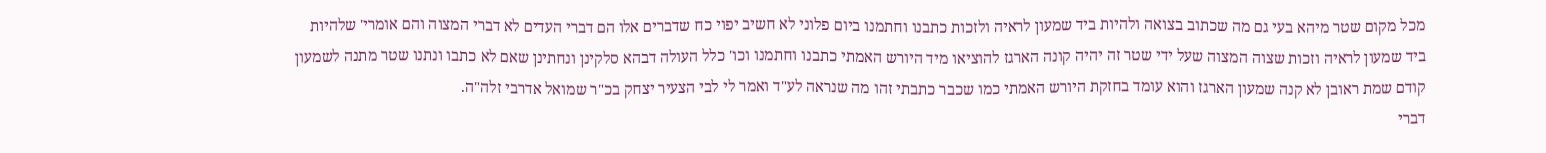מכל מקום שטר מיהא בעי גם מה שכתוב בצואה ולהיות ביד שמעון לראיה ולזכות כתבנו וחתמנו ביום פלוני לא חשיב יפוי כח שדברים אלו הם דברי העדים לא דברי המצוה והם אומרי' שלהיות ביד שמעון לראיה וזכות שצוה המצוה שעל ידי שטר זה יהיה קונה הארגז להוציאו מיד היורש האמתי כתבנו וחתמנו וכו' כלל העולה דבהא סלקינן ונחתינן שאם לא כתבו ונתנו שטר מתנה לשמעון קודם שמת ראובן לא קנה שמעון הארגז והוא עומד בחזקת היורש האמתי כמו שכבר כתבתי זהו מה שנראה לע"ד ואמר לי לבי הצעיר יצחק בכ"ר שמואל אדרבי זלה"ה.
דברי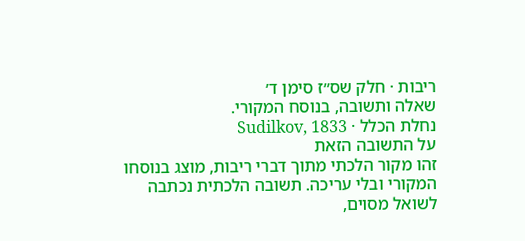ריבות · חלק שס״ז סימן ד׳
שאלה ותשובה, בנוסח המקורי.
נחלת הכלל · Sudilkov, 1833
על התשובה הזאת
זהו מקור הלכתי מתוך דברי ריבות, מוצג בנוסחו המקורי ובלי עריכה. תשובה הלכתית נכתבה לשואל מסוים,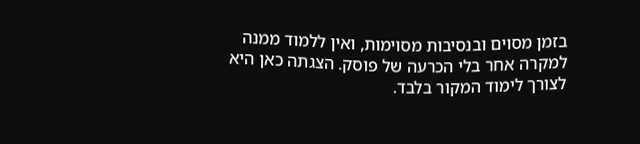בזמן מסוים ובנסיבות מסוימות, ואין ללמוד ממנה למקרה אחר בלי הכרעה של פוסק. הצגתה כאן היא לצורך לימוד המקור בלבד.